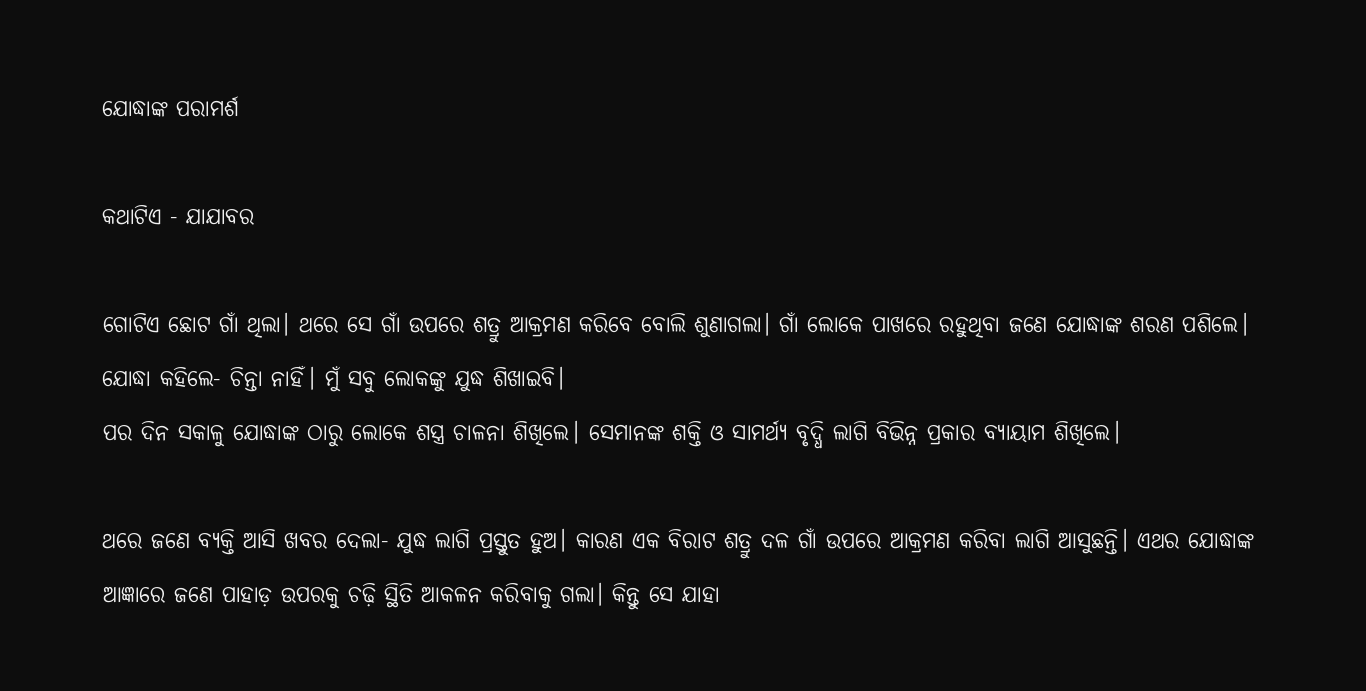ଯୋଦ୍ଧାଙ୍କ ପରାମର୍ଶ

କଥାଟିଏ - ଯାଯାବର

ଗୋଟିଏ ଛୋଟ ଗାଁ ଥିଲା। ଥରେ ସେ ଗାଁ ଉପରେ ଶତ୍ରୁ ଆକ୍ରମଣ କରିବେ ବୋଲି ଶୁଣାଗଲା। ଗାଁ ଲୋକେ ପାଖରେ ରହୁଥିବା ଜଣେ ଯୋଦ୍ଧାଙ୍କ ଶରଣ ପଶିଲେ। ଯୋଦ୍ଧା କହିଲେ- ଚିନ୍ତା ନାହିଁ। ମୁଁ ସବୁ ଲୋକଙ୍କୁ ଯୁଦ୍ଧ ଶିଖାଇବି।
ପର ଦିନ ସକାଳୁ ଯୋଦ୍ଧାଙ୍କ ଠାରୁ ଲୋକେ ଶସ୍ତ୍ର ଚାଳନା ଶିଖିଲେ। ସେମାନଙ୍କ ଶକ୍ତି ଓ ସାମର୍ଥ୍ୟ ବୃଦ୍ଧି ଲାଗି ବିଭିନ୍ନ ପ୍ରକାର ବ୍ୟାୟାମ ଶିଖିଲେ।

ଥରେ ଜଣେ ବ୍ୟକ୍ତି ଆସି ଖବର ଦେଲା- ଯୁଦ୍ଧ ଲାଗି ପ୍ରସ୍ତୁତ ହୁଅ। କାରଣ ଏକ ବିରାଟ ଶତ୍ରୁ ଦଳ ଗାଁ ଉପରେ ଆକ୍ରମଣ କରିବା ଲାଗି ଆସୁଛନ୍ତି। ଏଥର ଯୋଦ୍ଧାଙ୍କ ଆଜ୍ଞାରେ ଜଣେ ପାହାଡ଼ ଉପରକୁ ଚଢ଼ି ସ୍ଥିତି ଆକଳନ କରିବାକୁ ଗଲା। କିନ୍ତୁ ସେ ଯାହା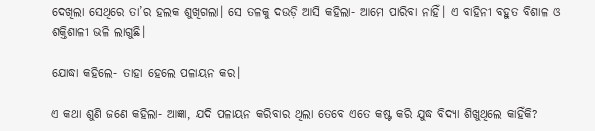ଦେଖିଲା ସେଥିରେ ତା’ର ହଲକ ଶୁଖିଗଲା। ସେ ତଳକୁ ଦଉଡ଼ି ଆସି କହିଲା- ଆମେ ପାରିବା ନାହିଁ। ଏ ବାହିନୀ ବହୁତ ବିଶାଳ ଓ ଶକ୍ତିଶାଳୀ ଭଳି ଲାଗୁଛି।

ଯୋଦ୍ଧା କହିଲେ- ତାହା ହେଲେ ପଳାୟନ କର।

ଏ କଥା ଶୁଣି ଜଣେ କହିଲା- ଆଜ୍ଞା, ଯଦି ପଳାୟନ କରିବାର ଥିଲା ତେବେ ଏତେ କଷ୍ଟ କରି ଯୁଦ୍ଧ ବିଦ୍ୟା ଶିଖୁଥିଲେ କାହିଁକି?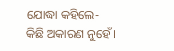ଯୋଦ୍ଧା କହିଲେ- କିଛି ଅକାରଣ ନୁହେଁ।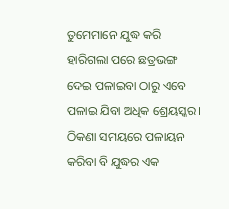ତୁମେମାନେ ଯୁଦ୍ଧ କରି ହାରିଗଲା ପରେ ଛତ୍ରଭଙ୍ଗ ଦେଇ ପଳାଇବା ଠାରୁ ଏବେ ପଳାଇ ଯିବା ଅଧିକ ଶ୍ରେୟସ୍କର। ଠିକଣା ସମୟରେ ପଳାୟନ କରିବା ବି ଯୁଦ୍ଧର ଏକ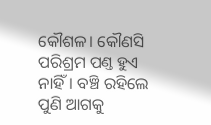କୌଶଳ। କୌଣସି ପରିଶ୍ରମ ପଣ୍ତ ହୁଏ ନାହିଁ। ବଞ୍ଚି ରହିଲେ ପୁଣି ‌ଆଗକୁ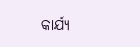କାର୍ଯ୍ୟ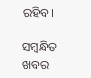ରହିବ।

ସମ୍ବନ୍ଧିତ ଖବର